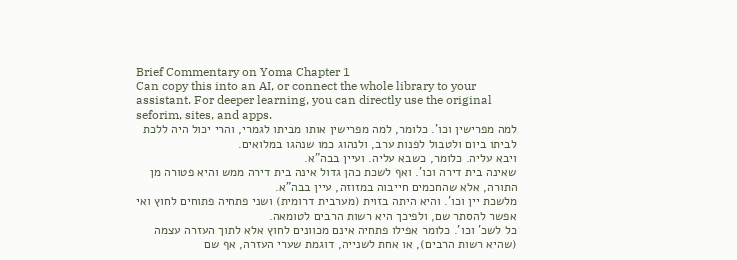Brief Commentary on Yoma Chapter 1
Can copy this into an AI, or connect the whole library to your assistant. For deeper learning, you can directly use the original seforim, sites, and apps.
למה מפרישין וכו'. כלומר, למה מפרישין אותו מביתו לגמרי, והרי יכול היה ללכת לביתו ביום ולטבול לפנות ערב, ולנהוג כמו שנהגו במלואים.
ויבא עליה. כלומר, כשבא עליה. ועיין בבה"א.
שאינה בית דירה וכו'. ואף לשכת כהן גדול אינה בית דירה ממש והיא פטורה מן התורה, אלא שהחכמים חייבוה במזוזה, עיין בבה"א.
מלשכת יין וכו'. והיא היתה בזוית (מערבית דרומית) ושני פתחיה פתוחים לחוץ ואי אפשר להסתר שם, ולפיכך היא רשות הרבים לטומאה.
כל לשכ' וכו'. כלומר אפילו פתחיה אינם מכוונים לחוץ אלא לתוך העזרה עצמה (שהיא רשות הרבים), או אחת לשנייה, דוגמת שערי העזרה, אף שם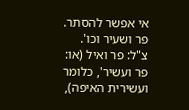אי אפשר להסתר.
פר ושעיר וכו'. צ"ל: פר ואיל (או: פר ועשיר', כלומר ועשירית האיפה),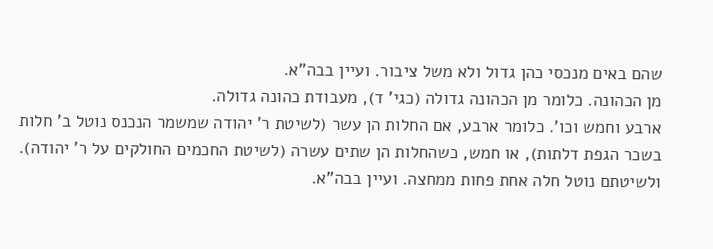שהם באים מנכסי כהן גדול ולא משל ציבור. ועיין בבה"א.
מן הכהונה. כלומר מן הכהונה גדולה (כגי' ד), מעבודת כהונה גדולה.
ארבע וחמש וכו'. כלומר ארבע, אם החלות הן עשר (לשיטת ר' יהודה שמשמר הנכנס נוטל ב' חלות בשכר הגפת דלתות), או חמש, כשהחלות הן שתים עשרה (לשיטת החכמים החולקים על ר' יהודה). ולשיטתם נוטל חלה אחת פחות ממחצה. ועיין בבה"א.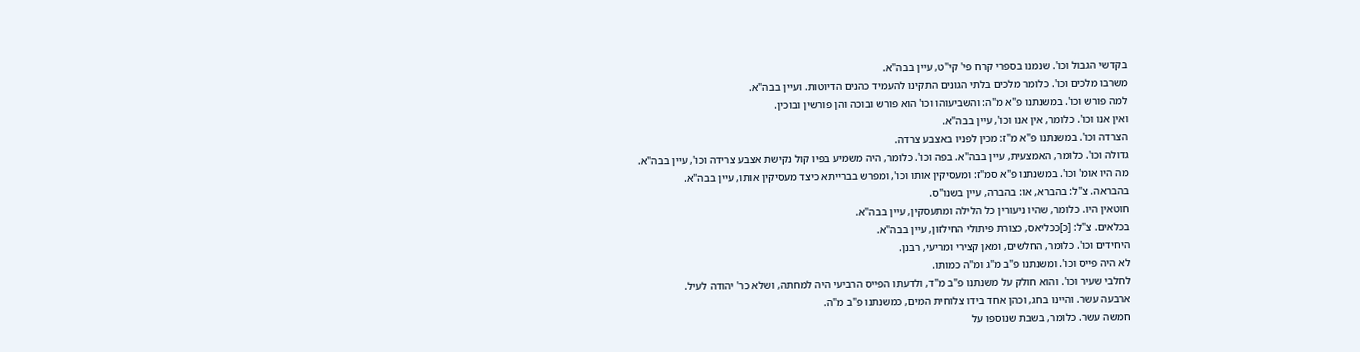בקדשי הגבול וכו'. שנמנו בספרי קרח פי' קי"ט, עיין בבה"א.
משרבו מלכים וכו'. כלומר מלכים בלתי הגונים התקינו להעמיד כהנים הדיוטות. ועיין בבה"א.
למה פורש וכו'. במשנתנו פ"א מ"ה: והשביעוהו וכו' הוא פורש ובוכה והן פורשין ובוכין.
ואין אנו וכו'. כלומר, אין אנו וכו', עיין בבה"א.
הצרדה וכו'. במשנתנו פ"א מ"ז: מכין לפניו באצבע צרדה.
גדולה וכו'. כלומר, האמצעית, עיין בבה"א. בפה וכו'. כלומר, היה משמיע בפיו קול נקישת אצבע צרידה וכו', עיין בבה"א.
מה היו אומ' וכו'. במשנתנו פ"א סמ"ז: ומעסיקין אותו וכו', ומפרש בברייתא כיצד מעסיקין אותו, עיין בבה"א.
בהבראה. צ"ל: בהברא, או: בהברה, עיין בשנו"ס.
חוטאין היו. כלומר, שהיו ניעורין כל הלילה ומתעסקין, עיין בבה"א.
בכלאים. צ"ל: [כ]ככליאס, כצורת פיתולי החילזון, עיין בבה"א.
היחידים וכו'. כלומר, החלשים, ומאן קצירי ומריעי, רבנן.
לא היה פייס וכו'. ומשנתנו פ"ב מ"ג ומ"ה כמותו.
לחלבי שעיר וכו'. והוא חולק על משנתנו פ"ב מ"ד, ולדעתו הפייס הרביעי היה למחתה, ושלא כר' יהודה לעיל.
ארבעה עשר. והיינו בחג, וכהן אחד בידו צלוחית המים, כמשנתנו פ"ב מ"ה.
חמשה עשר. כלומר, בשבת שנוספו על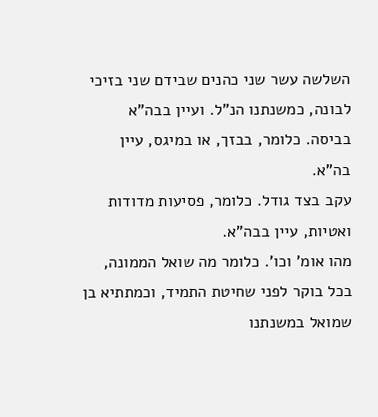השלשה עשר שני כהנים שבידם שני בזיכי לבונה, כמשנתנו הנ"ל. ועיין בבה"א
בביסה. כלומר, בבזך, או במיגס, עיין בה"א.
עקב בצד גודל. כלומר, פסיעות מדודות ואטיות, עיין בבה"א.
מהו אומ' וכו'. כלומר מה שואל הממונה, בכל בוקר לפני שחיטת התמיד, וכמתתיא בן שמואל במשנתנו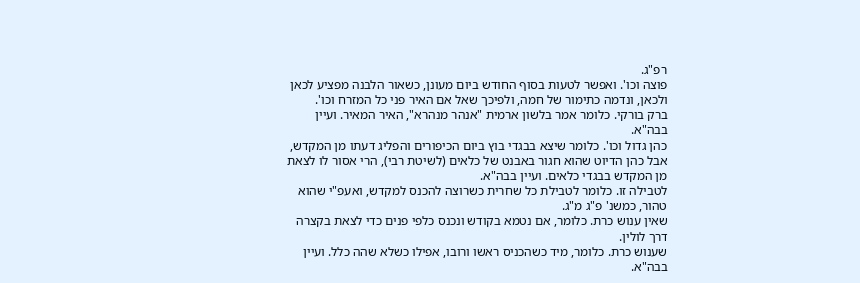רפ"ג.
פוצה וכו'. ואפשר לטעות בסוף החודש ביום מעונן, כשאור הלבנה מפציע לכאן ולכאן, ונדמה כתימור של חמה, ולפיכך שאל אם האיר פני כל המזרח וכו'.
ברק בורקי. כלומר אמר בלשון ארמית "אנהר מנהרא", האיר המאיר. ועיין בבה"א.
כהן גדול וכו'. כלומר שיצא בבגדי בוץ ביום הכיפורים והפליג דעתו מן המקדש, אבל כהן הדיוט שהוא חגור באבנט של כלאים (לשיטת רבי), הרי אסור לו לצאת מן המקדש בבגדי כלאים. ועיין בבה"א.
לטבילה זו. כלומר לטבילת כל שחרית כשרוצה להכנס למקדש, ואעפ"י שהוא טהור, כמשנ' פ"ג מ"ג.
שאין ענוש כרת. כלומר, אם נטמא בקודש ונכנס כלפי פנים כדי לצאת בקצרה דרך לולין.
שענוש כרת. כלומר, מיד כשהכניס ראשו ורובו, אפילו כשלא שהה כלל. ועיין בבה"א.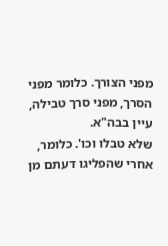מפני הצורך. כלומר מפני הסרך, מפני סרך טבילה, עיין בבה"א.
שלא טבלו וכו'. כלומר, אחרי שהפליגו דעתם מן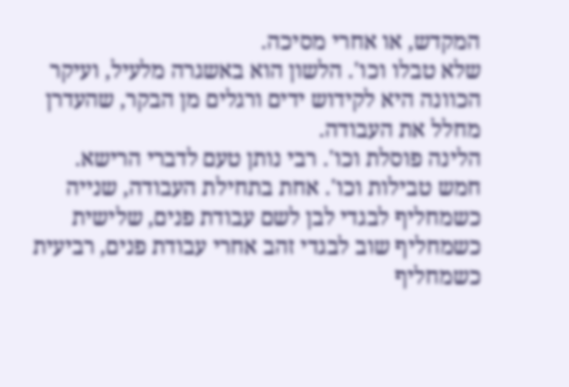המקדש, או אחרי מסיכה.
שלא טבלו וכו'. הלשון הוא באשגרה מלעיל, ועיקר הכוונה היא לקידוש ידים ורגלים מן הבקר, שהעדרן מחלל את העבודה.
הלינה פוסלת וכו'. רבי נותן טעם לדברי הרישא.
חמש טבילות וכו'. אחת בתחילת העבודה, שנייה כשמחליף לבגדי לבן לשם עבודת פנים, שלישית כשמחליף שוב לבגדי זהב אחרי עבודת פנים, רביעית כשמחליף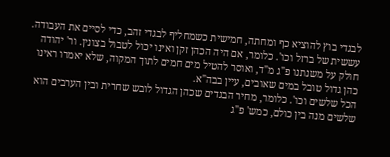לבגדי בוץ להוציא כף ומחתה, חמישית כשמחליף לבגדי זהב, כדי לסיים את העבודה.
עששית של ברזל וכו'. כלומר, אם היה הכהן זקן ואינו יכול לטבול בצונין. ור' יהודה חולק על משנתנו פ"ג מ"ד, ואוסר להטיל מים חמים לתוך המקוה, שלא יאמרו ראינו כהן גדול טובל במים שאובים, עיין בבה"א.
הכל שלשים וכו'. כלומר, מחיר הבגדים שכהן הגדול לובש שחרית ובין הערבים הוא שלשים מנה בין כולם, כמש' פ"ג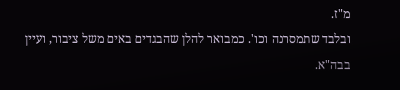מ"ז.
ובלבד שתמסרנה וכו'. כמבואר להלן שהבגדים באים משל ציבור, ועיין בבה"א.